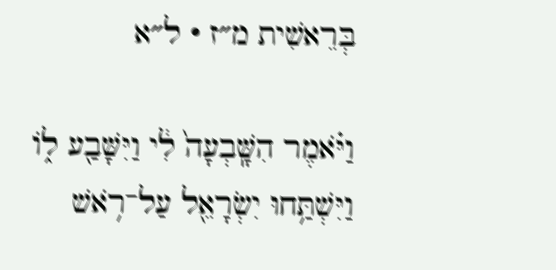בְּרֵאשִׁית מ״ז · ל״א

וַיֹּ֗אמֶר הִשָּֽׁבְעָה֙ לִ֔י וַיִּשָּׁבַ֖ע ל֑וֹ וַיִּשְׁתַּ֥חוּ יִשְׂרָאֵ֖ל עַל־רֹ֥אשׁ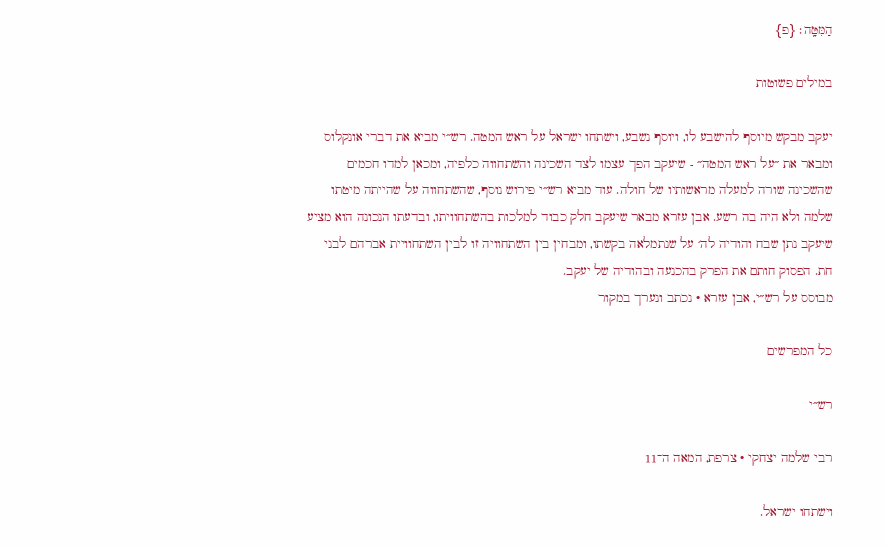הַמִּטָּֽה׃ {פ}

במילים פשוטות

יעקב מבקש מיוסף להישבע לו, ויוסף נשבע, וישתחו ישראל על ראש המטה. רש״י מביא את דברי אונקלוס ומבאר את ״על ראש המטה״ - שיעקב הפך עצמו לצד השכינה והשתחווה כלפיה, ומכאן למדו חכמים שהשכינה שורה למעלה מראשותיו של חולה. עוד מביא רש״י פירוש נוסף, שהשתחווה על שהייתה מיטתו שלמה ולא היה בה רשע. אבן עזרא מבאר שיעקב חלק כבוד למלכות בהשתחוויתו, ובדעתו הנכונה הוא מציע שיעקב נתן שבח והודיה לה׳ על שנתמלאה בקשתו, ומבחין בין השתחוויה זו לבין השתחוויית אברהם לבני חת. הפסוק חותם את הפרק בהכנעה ובהודיה של יעקב.
מבוסס על רש״י, אבן עזרא · נכתב ונערך במקור

כל המפרשים

רש״י

רבי שלמה יצחקי · צרפת, המאה ה־11

וישתחו ישראל.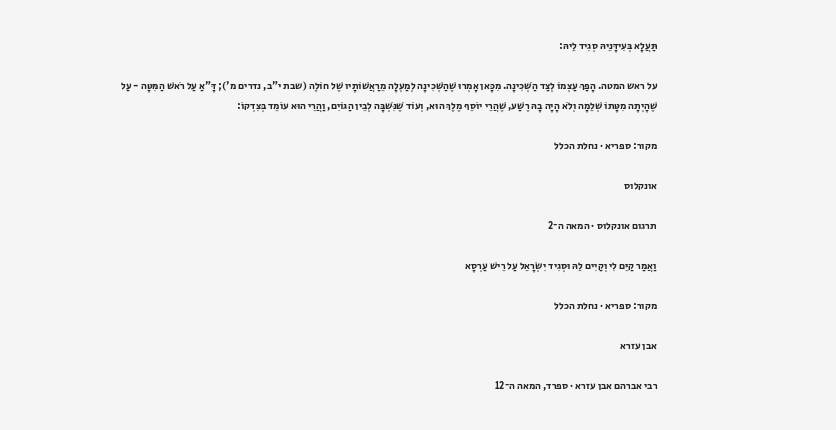תַּעֲלָא בְּעִידָּנֵיהּ סְגִיד לֵיהּ:

על ראש המטה. הָפַךְ עַצְמוֹ לְצַד הַשְּׁכִינָה. מִכָּאן אָמְרוּ שֶׁהַשְּׁכִינָה לְמַעְלָה מֵרַאֲשׁוֹתָיו שֶׁל חוֹלֶה (שבת י"ב, נדרים מ'); דָּ"אַ עַל רֹאשׁ הַמִּטָּה - עַל שֶׁהָיְתָה מִטָּתוֹ שְׁלֵמָה וְלֹא הָיָה בָהּ רֶשַׁע, שֶׁהֲרֵי יוֹסֵף מֶלֶךְ הוּא, וְעוֹד שֶׁנִּשְׁבָּה לְבֵין הַגּוֹיִם, וַהֲרֵי הוּא עוֹמֵד בְּצִדְקוֹ:

מקור: ספריא · נחלת הכלל

אונקלוס

תרגום אונקלוס · המאה ה־2

וַאֲמַר קַיֵּם לִי וְקַיִים לֵהּ וּסְגִיד יִשְׂרָאֵל עַל רֵישׁ עַרְסָא

מקור: ספריא · נחלת הכלל

אבן עזרא

רבי אברהם אבן עזרא · ספרד, המאה ה־12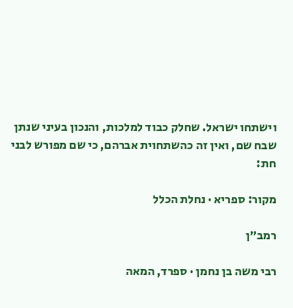וישתחו ישראל. שחלק כבוד למלכות, והנכון בעיני שנתן שבח שם, ואין זה כהשתחוית אברהם, כי שם מפורש לבני חת:

מקור: ספריא · נחלת הכלל

רמב״ן

רבי משה בן נחמן · ספרד, המאה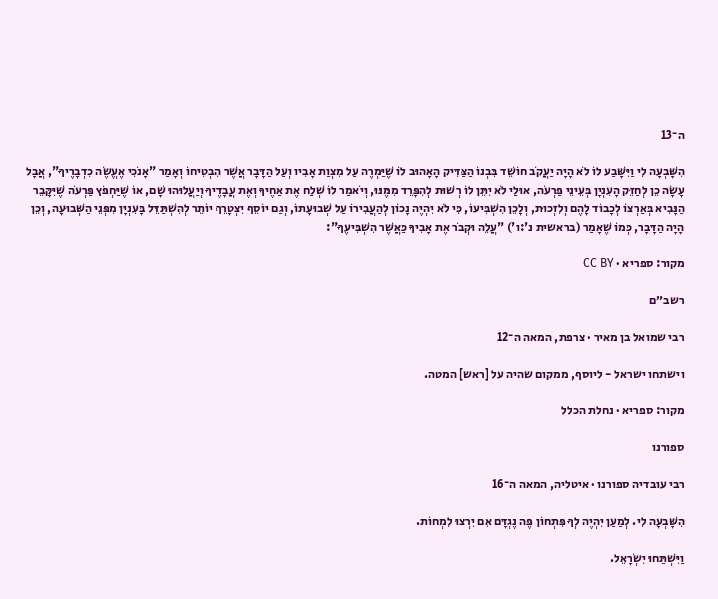ה־13

הִשָּׁבְעָה לִי וַיִּשָּׁבַע לוֹ לֹא הָיָה יַעֲקֹב חוֹשֵׁד בִּבְנוֹ הַצַּדִּיק הָאָהוּב לוֹ שֶׁיַּמְרֶה עַל מִצְוַת אָבִיו וְעַל הַדָּבָר אֲשֶׁר הִבְטִיחוֹ וְאָמַר "אָנֹכִי אֶעֱשֶׂה כִדְבָרֶיךָ", אֲבָל עָשָׂה כֵן לְחַזֵּק הָעִנְיָן בְּעֵינֵי פַּרְעֹה, אוּלַי לֹא יִתֵּן לוֹ רְשׁוּת לְהִפָּרֵד מִמֶּנּוּ, וְיֹאמַר לוֹ שְׁלַח אֶת אַחֶיךָ וְאֶת עֲבָדֶיךָ וְיַעֲלוּהוּ שָׁם, אוֹ שֶׁיַּחְפֹּץ פַּרְעֹה שֶׁיִּקָּבֵר הַנָּבִיא בְּאַרְצוֹ לְכָבוֹד לָהֶם וְלִזְכוּת, וְלָכֵן הִשְׁבִּיעוֹ, כִּי לֹא יִהְיֶה נָכוֹן לְהַעֲבִירוֹ עַל שְׁבוּעָתוֹ, וְגַם יוֹסֵף יִצְטָרֵךְ יוֹתֵר לְהִשְׁתַּדֵּל בָּעִנְיָן מִפְּנֵי הַשְּׁבוּעָה, וְכֵן הָיָה הַדָּבָר, כְּמוֹ שֶׁאָמַר (בראשית נ':ו') "עֲלֵה וּקְבֹר אֶת אָבִיךָ כַּאֲשֶׁר הִשְׁבִּיעֶךָ":

מקור: ספריא · CC BY

רשב״ם

רבי שמואל בן מאיר · צרפת, המאה ה־12

וישתחו ישראל - ליוסף, ממקום שהיה על [ראש] המטה.

מקור: ספריא · נחלת הכלל

ספורנו

רבי עובדיה ספורנו · איטליה, המאה ה־16

הִשָּׁבְעָה לִי. לְמַעַן יִהְיֶה לְךָ פִּתְחוֹן פֶּה נֶגְדָּם אִם יִרְצוּ לִמְחוֹת.

וַיִּשְׁתַּחוּ יִשְׂרָאֵל.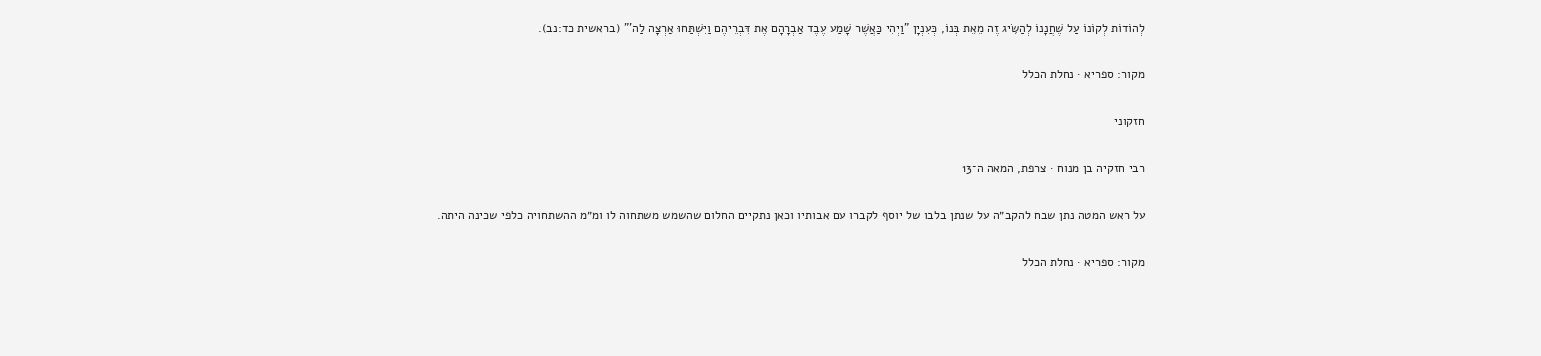לְהוֹדוֹת לְקוֹנוֹ עַל שֶׁחֲנָנוֹ לְהַשִּׂיג זֶה מֵאֵת בְּנוֹ, כְּעִנְיָן "וַיְהִי כַּאֲשֶׁר שָׁמַע עֶבֶד אַבְרָהָם אֶת דִּבְרֵיהֶם וַיִּשְׁתַּחוּ אַרְצָה לַה'" (בראשית כד:נב).

מקור: ספריא · נחלת הכלל

חזקוני

רבי חזקיה בן מנוח · צרפת, המאה ה־13

על ראש המטה נתן שבח להקב״ה על שנתן בלבו של יוסף לקברו עם אבותיו וכאן נתקיים החלום שהשמש משתחוה לו ומ״מ ההשתחויה כלפי שכינה היתה.

מקור: ספריא · נחלת הכלל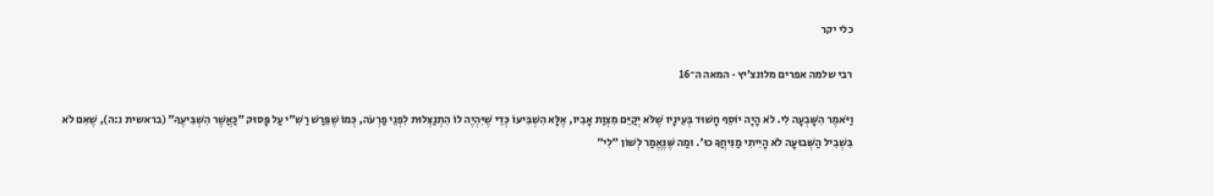כלי יקר

רבי שלמה אפרים מלונצ׳יץ · המאה ה־16

וַיֹּאמֶר הִשָּׁבְעָה לִי. לֹא הָיָה יוֹסֵף חָשׁוּד בְּעֵינָיו שֶׁלֹּא יְקַיֵּם מִצְוַת אָבִיו, אֶלָּא הִשְׁבִּיעוֹ כְּדֵי שֶׁיִּהְיֶה לוֹ הִתְנַצְּלוּת לִפְנֵי פַרְעֹה, כְּמוֹ שֶׁפֵּרַשׁ רַשִׁ״י עַל פָּסוּק ״כַּאֲשֶׁר הִשְׁבִּיעֶךָ״ (בראשית נ:ה), שֶׁאִם לֹא בִּשְׁבִיל הַשְּׁבוּעָה לֹא הָיִיתִי מַנִּיחֲךָ כוּ׳. וּמַה שֶּׁנֶּאֱמַר לְשׁוֹן ״לִי״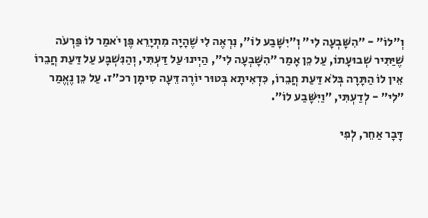וְ״לוֹ״ - ״הִשָּׁבְעָה לִי״ וְ״יִשָּׁבַע לוֹ״, נִרְאֶה לִי שֶׁהָיָה מִתְיָרֵא פֶּן יֹאמַר לוֹ פַּרְעֹה שֶׁיַּתִּיר שְׁבוּעָתוֹ, עַל כֵּן אָמַר ״הִשָּׁבְעָה לִי״, הַיְינוּ עַל דַּעְתִּי, וְהַנִּשְׁבָּע עַל דַּעַת חֲבֵרוֹ אֵין לוֹ הַתָּרָה בְּלֹא דַּעַת חֲבֵרוֹ, כִּדְאִיתָא בְּטוּר יוֹרֶה דֵּעָה סִימָן רכ״ז. עַל כֵּן נֶאֱמַר ״לִי״ - לְדַעְתִּי, ״וַיִּשָּׁבַע לוֹ״.

דָּבָר אַחֵר, לְפִי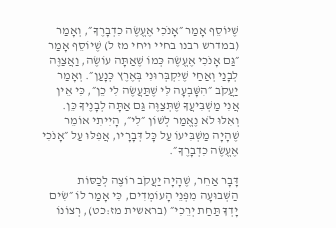שֶׁיּוֹסֵף אָמַר ״אָנֹכִי אֶעֱשֶׂה כִדְבָרֶךָ״, וְאָמַר (במדרש רבנו בחיי ויחי מז ל) שֶׁיוֹסֵף אָמַר ״גַּם אָנֹכִי אֶעֱשֶׂה כְּמוֹ שֶׁאַתָּה עוֹשֶׂה, וַאֲצַוֶּה לְבָנַי וְאַחַי שֶׁיִּקְבְּרוּנִי בְּאֶרֶץ כְּנָעַן״. וְאָמַר יַעֲקֹב ״הִשָּׁבְעָה לִּי שֶׁתַּעֲשֶׂה לִי כֵן״, כִּי אֵין אֲנִי מַשְׁבִּיעֲךָ שֶׁתְּצַוֶּה גַּם אַתָּה לְבָנֶיךָ כֵּן. וְאִלּוּ לֹא נֶאֱמַר לְשׁוֹן ״לִי״, הָיִיתִי אוֹמֵר שֶׁהָיָה מַשְׁבִּיעוֹ עַל כָּל דְּבָרָיו, אֲפִלּוּ עַל ״אָנֹכִי אֶעֱשֶׂה כִדְבָרֶךָ״.

דָּבָר אַחֵר, שֶׁהָיָה יַעֲקֹב רוֹצֶה לְכַסּוֹת הַשְּׁבוּעָה מִפְּנֵי הָעוֹמְדִים, כִּי אָמַר לוֹ ״שִׂים יָדְךָ תַּחַת יְרֵכִי״ (בראשית מז:כט), רְצוֹנוֹ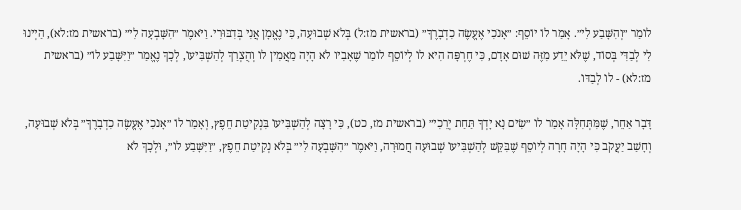לוֹמַר ״וְהִשָּׁבַע לִי״. אָמַר לוֹ יוֹסֵף: ״אָנֹכִי אֶעֱשֶׂה כִדְבָרֶךָ״ (בראשית מז:ל) בְּלֹא שְׁבוּעָה, כִּי נֶאֱמָן אֲנִי בְּדִבּוּרִי. וַיֹּאמֶר ״הִשָּׁבְעָה לִי״ (בראשית מז:לא), הַיְינוּ לִי לְבַדִּי בְּסוֹד, שֶׁלֹּא יֵדַע מִזֶּה שׁוּם אָדָם, כִּי חֶרְפָּה הִיא לוֹ לְיוֹסֵף לוֹמַר שֶׁאָבִיו לֹא הָיָה מַאֲמִין לוֹ וְהֻצְרַךְ לְהַשְׁבִּיעוֹ, לְכָךְ נֶאֱמַר ״וַיִּשָּׁבַע לוֹ״ (בראשית מז:לא) - לוֹ לְבַדּוֹ.

דָּבָר אַחֵר, שֶׁמִּתְּחִלָּה אָמַר לוֹ ״שִׂים נָא יָדְךָ תַּחַת יְרֵכִי״ (בראשית מז, כט), כִּי רָצָה לְהַשְׁבִּיעוֹ בִּנְקִיטַת חֵפֶץ, וְאָמַר לוֹ ״אָנֹכִי אֶעֱשֶׂה כִדְבָרֶךָ״ בְּלֹא שְׁבוּעָה, וְחָשַׁב יַעֲקֹב כִּי הָיָה חָרָה לְיוֹסֵף שֶׁבִּקֵּשׁ לְהַשְׁבִּיעוֹ שְׁבוּעָה חֲמוּרָה, וַיֹּאמֶר ״הִשָּׁבְעָה לִי״ בְּלֹא נְקִיטַת חֵפֶץ, ״וַיִּשָּׁבַע לוֹ״, וּלְכָךְ לֹא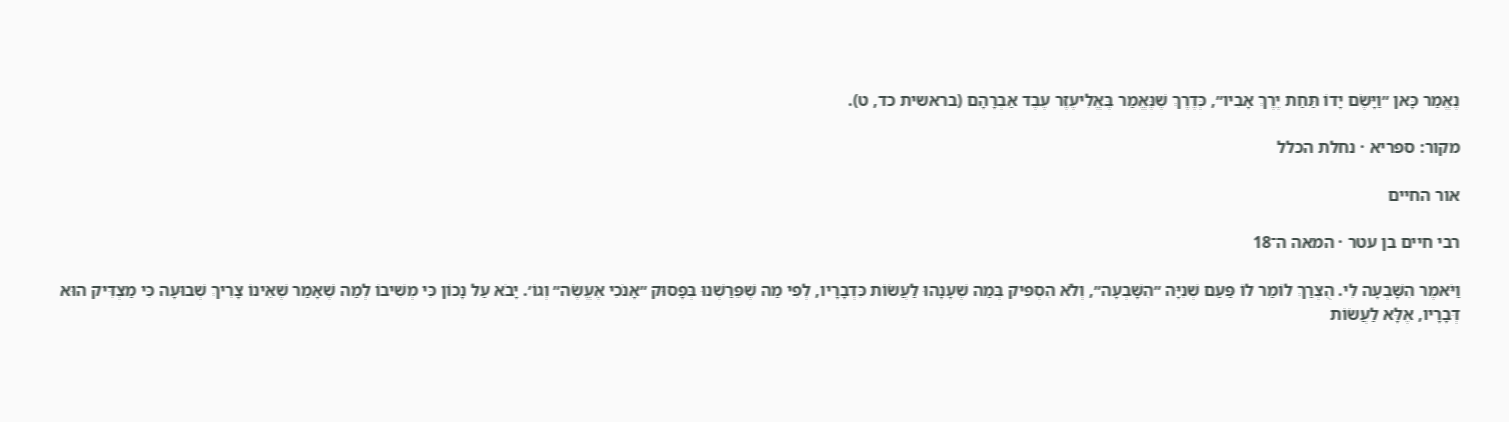נֶאֱמַר כָּאן ״וַיָּשֶׂם יָדוֹ תַּחַת יֶרֶךְ אָבִיו״, כְּדֶרֶךְ שֶׁנֶּאֱמַר בֶּאֱלִיעֶזֶר עֶבֶד אַבְרָהָם (בראשית כד, ט).

מקור: ספריא · נחלת הכלל

אור החיים

רבי חיים בן עטר · המאה ה־18

וַיֹּאמֶר הִשָּׁבְעָה לִי. הֻצְרַךְ לוֹמַר לוֹ פַּעַם שְׁנִיָּה ״הִשָּׁבְעָה״, וְלֹא הִסְפִּיק בְּמַה שֶׁעָנָהוּ לַעֲשׂוֹת כִּדְבָרָיו, לְפִי מַה שֶׁפֵּרַשְׁנוּ בְּפָסוּק ״אָנֹכִי אֶעֱשֶׂה״ וְגוֹ׳. יָבֹא עַל נָכוֹן כִּי מְשִׁיבוֹ לְמַה שֶׁאָמַר שֶׁאֵינוֹ צָרִיךְ שְׁבוּעָה כִּי מַצְדִּיק הוּא דְּבָרָיו, אֶלָּא לַעֲשׂוֹת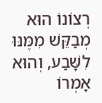רְצוֹנוֹ הוּא מְבַקֵּשׁ מִמֶּנּוּ לִשָּׁבַע, וְהוּא אָמְרוֹ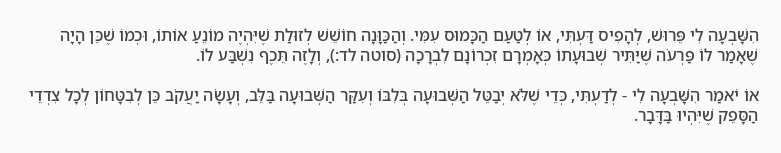הִשָּׁבְעָה לִי פֵּרוּשׁ, לְהָפִיס דַּעְתִּי, אוֹ לְטַעַם הַכָּמוּס עִמִּי. וְהַכַּוָּנָה חוֹשֵׁשׁ לְזוּלַת שֶׁיִּהְיֶה מוֹנֵעַ אוֹתוֹ, וּכְמוֹ שֶׁכֵּן הָיָה שֶׁאָמַר לוֹ פַּרְעֹה שֶׁיַּתִּיר שְׁבוּעָתוֹ כְּאָמְרָם זִכְרוֹנָם לִבְרָכָה (סוטה לד:), וְלָזֶה תֵּכֶף נִשְׁבַּע לוֹ.

אוֹ יֹאמַר הִשָּׁבְעָה לִי - לְדַעְתִּי, כְּדֵי שֶׁלֹּא יְבַטֵּל הַשְּׁבוּעָה בְּלִבּוֹ וְעִקַּר הַשְּׁבוּעָה בַּלֵּב, וְעָשָׂה יַעֲקֹב כֵּן לְבִטָּחוֹן לְכָל צִדְדֵי הַסָּפֵק שֶׁיִּהְיוּ בַּדָּבָר.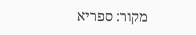מקור: ספריא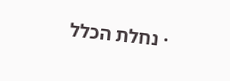· נחלת הכלל